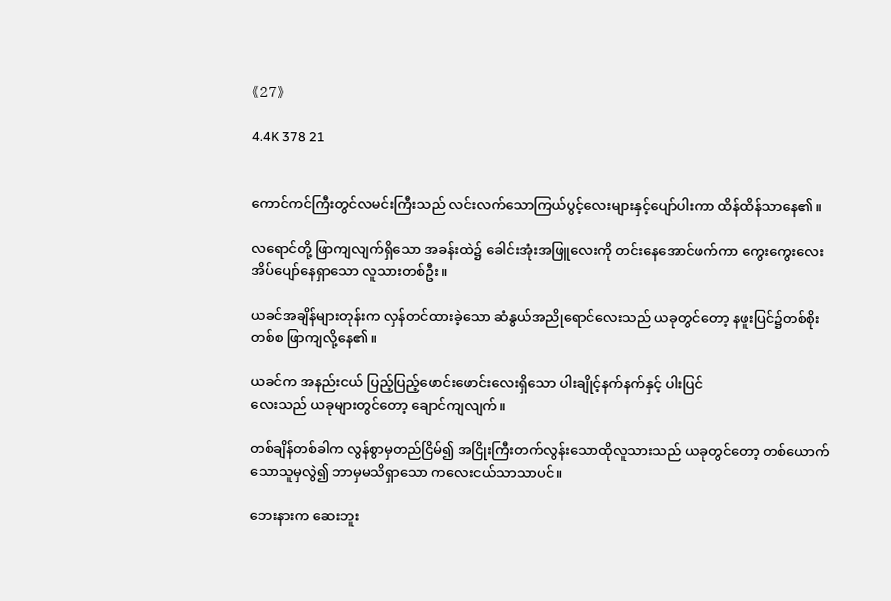《27》

4.4K 378 21


ကောင်ကင်ကြီးတွင်လမင်းကြီးသည် လင်းလက်သောကြယ်ပွင့်လေးများနှင့်ပျော်ပါးကာ ထိန်ထိန်သာနေ၏။

လရောင်တို့ ဖြာကျလျက်ရှိသော အခန်းထဲ၌ ခေါင်းအုံးအဖြူလေးကို တင်းနေအောင်ဖက်ကာ ကွေးကွေးလေးအိပ်ပျော်နေရှာသော လူသားတစ်ဦး။

ယခင်အချိန်များတုန်းက လှန်တင်ထားခဲ့သော ဆံနွယ်အညိုရောင်လေးသည် ယခုတွင်တော့ နဖူးပြင်၌တစ်စိုးတစ်စ ဖြာကျလို့နေ၏။

ယခင်က အနည်းငယ် ပြည့်ပြည့်ဖောင်းဖောင်းလေးရှိသော ပါးချိုင့်နက်နက်နှင့် ပါးပြင်
လေးသည် ယခုများတွင်တော့ ချောင်ကျလျက်။

တစ်ချိန်တစ်ခါက လွန်စွာမှတည်ငြိမ်၍ အငြိုးကြီးတက်လွန်းသောထိုလူသားသည် ယခုတွင်တော့ တစ်ယောက်သောသူမှလွဲ၍ ဘာမှမသိရှာသော ကလေးငယ်သာသာပင်။

ဘေးနားက ဆေးဘူး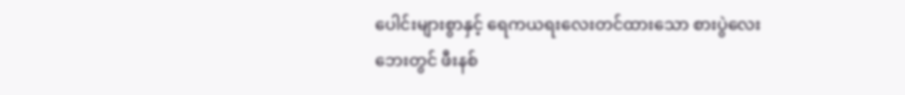ပေါင်းများစွာနှင့် ရေကယရးလေးတင်ထားသော စားပွဲလေးဘေးတွင် ဖီးနစ်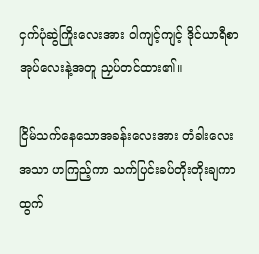ငှက်ပုံဆွဲကြိုးလေးအား ဝါကျင့်ကျင့် ဒိုင်ယာရီစာအုပ်လေးနဲ့အတူ ညှပ်တင်ထား၏။

ငြိမ်သက်နေသောအခန်းလေးအား တံခါးလေးအသာ ဟကြည့်ကာ သက်ပြင်းခပ်တိုးတိုးချကာ ထွက်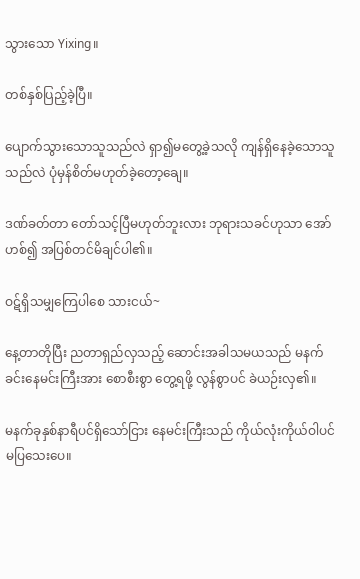သွားသော Yixing။

တစ်နှစ်ပြည့်ခဲ့ပြီ။

ပျောက်သွားသောသူသည်လဲ ရှာ၍မတွေ့ခဲ့သလို ကျန်ရှိနေခဲ့သောသူသည်လဲ ပုံမှန်စိတ်မဟုတ်ခဲ့တော့ချေ။

ဒဏ်ခတ်တာ တော်သင့်ပြီမဟုတ်ဘူးလား ဘုရားသခင်ဟုသာ အော်ဟစ်၍ အပြစ်တင်မိချင်ပါ၏။

ဝဋ်ရှိသမျှကြေပါစေ သားငယ်~

နေ့တာတိုပြီး ညတာရှည်လှသည့် ဆောင်းအခါသမယသည် မနက်ခင်းနေမင်းကြီးအား စောစီးစွာ တွေ့ရဖို့ လွန်စွာပင် ခဲယဉ်းလှ၏။

မနက်ခုနှစ်နာရီပင်ရှိသော်ငြား နေမင်းကြီးသည် ကိုယ်လုံးကိုယ်ဝါပင်မပြသေးပေ။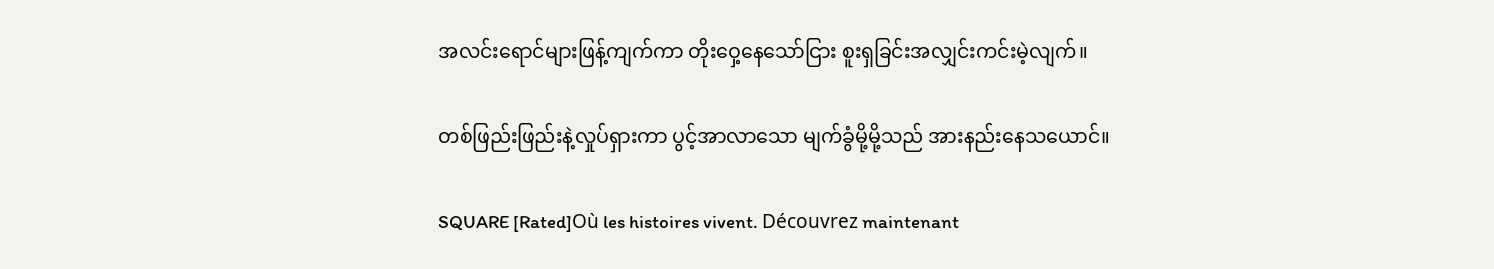အလင်းရောင်များဖြန့်ကျက်ကာ တိုးဝှေ့နေသော်ငြား စူးရှခြင်းအလျှင်းကင်းမဲ့လျက်။

တစ်ဖြည်းဖြည်းနဲ့လှုပ်ရှားကာ ပွင့်အာလာသော မျက်ခွံမို့မို့သည် အားနည်းနေသယောင်။

SQUARE [Rated]Où les histoires vivent. Découvrez maintenant